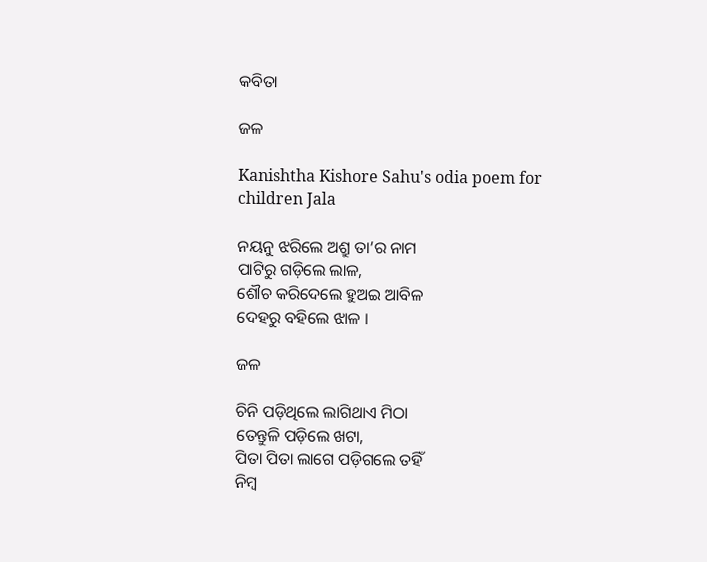କବିତା

ଜଳ

Kanishtha Kishore Sahu's odia poem for children Jala

ନୟନୁ ଝରିଲେ ଅଶ୍ରୁ ତା’ର ନାମ
ପାଟିରୁ ଗଡ଼ିଲେ ଲାଳ,
ଶୌଚ କରିଦେଲେ ହୁଅଇ ଆବିଳ
ଦେହରୁ ବହିଲେ ଝାଳ ।

ଜଳ

ଚିନି ପଡ଼ିଥିଲେ ଲାଗିଥାଏ ମିଠା
ତେନ୍ତୁଳି ପଡ଼ିଲେ ଖଟା,
ପିତା ପିତା ଲାଗେ ପଡ଼ିଗଲେ ତହିଁ
ନିମ୍ବ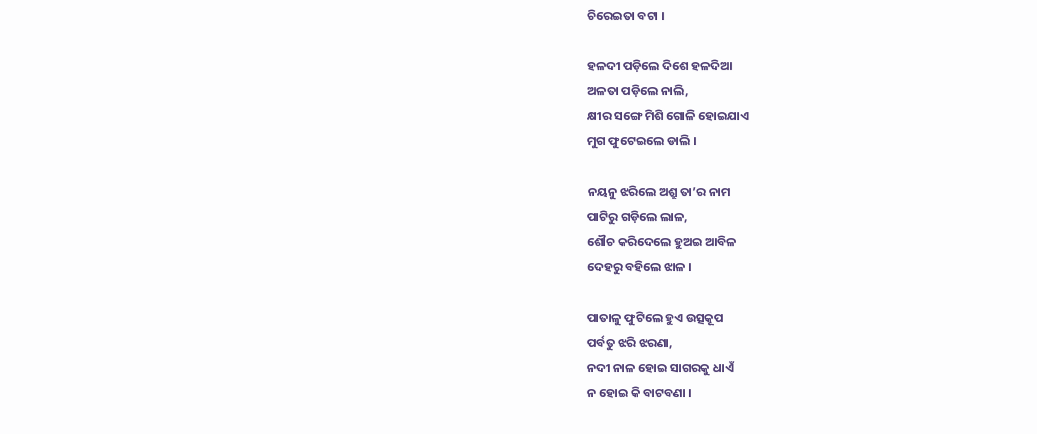ଚିରେଇତା ବଟା ।

ହଳଦୀ ପଡ଼ିଲେ ଦିଶେ ହଳଦିଆ
ଅଳତା ପଡ଼ିଲେ ନାଲି,
କ୍ଷୀର ସଙ୍ଗେ ମିଶି ଗୋଳି ହୋଇଯାଏ
ମୁଗ ଫୁଟେଇଲେ ଡାଲି ।

ନୟନୁ ଝରିଲେ ଅଶ୍ରୁ ତା’ର ନାମ
ପାଟିରୁ ଗଡ଼ିଲେ ଲାଳ,
ଶୌଚ କରିଦେଲେ ହୁଅଇ ଆବିଳ
ଦେହରୁ ବହିଲେ ଝାଳ ।

ପାତାଳୁ ଫୁଟିଲେ ହୁଏ ଉତ୍ସକୂପ
ପର୍ବତୁ ଝରି ଝରଣା,
ନଦୀ ନାଳ ହୋଇ ସାଗରକୁ ଧାଏଁ
ନ ହୋଇ କି ବାଟବଣା ।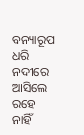ବନ୍ୟାରୂପ ଧରି ନଦୀରେ ଆସିଲେ
ରହେ ନାହିଁ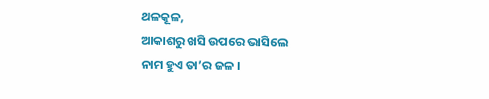ଥଳକୂଳ,
ଆକାଶରୁ ଖସି ଉପରେ ଭାସିଲେ
ନାମ ହୁଏ ତା’ର ଜଳ ।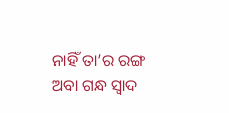ନାହିଁ ତା’ର ରଙ୍ଗ ଅବା ଗନ୍ଧ ସ୍ୱାଦ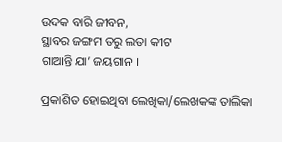ଉଦକ ବାରି ଜୀବନ,
ସ୍ଥାବର ଜଙ୍ଗମ ତରୁ ଲତା କୀଟ
ଗାଆନ୍ତି ଯା’ ଜୟଗାନ ।

ପ୍ରକାଶିତ ହୋଇଥିବା ଲେଖିକା/ଲେଖକଙ୍କ ତାଲିକା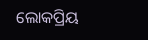ଲୋକପ୍ରିୟ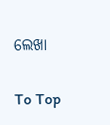ଲେଖା

To Top